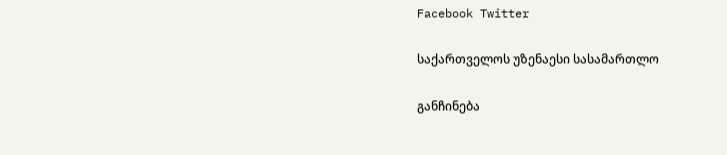Facebook Twitter

საქართველოს უზენაესი სასამართლო

განჩინება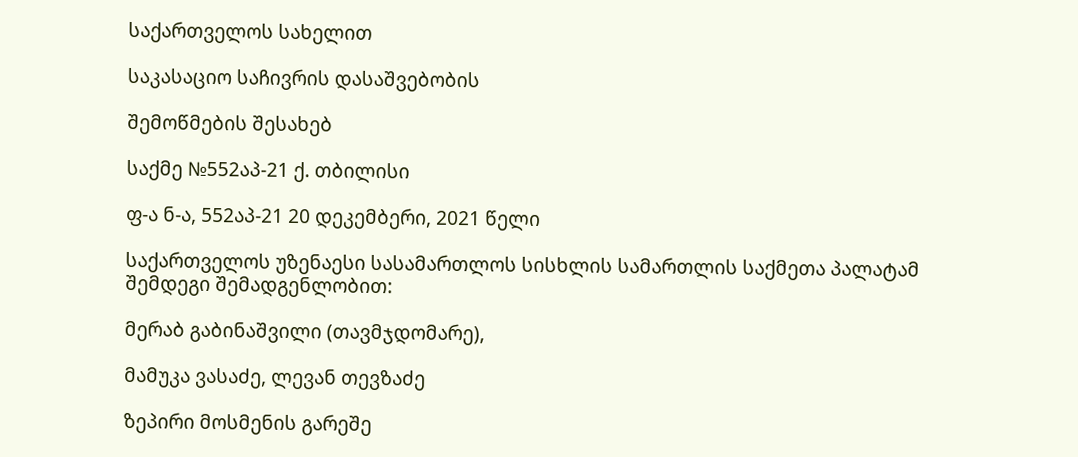საქართველოს სახელით

საკასაციო საჩივრის დასაშვებობის

შემოწმების შესახებ

საქმე №552აპ-21 ქ. თბილისი

ფ-ა ნ-ა, 552აპ-21 20 დეკემბერი, 2021 წელი

საქართველოს უზენაესი სასამართლოს სისხლის სამართლის საქმეთა პალატამ შემდეგი შემადგენლობით:

მერაბ გაბინაშვილი (თავმჯდომარე),

მამუკა ვასაძე, ლევან თევზაძე

ზეპირი მოსმენის გარეშე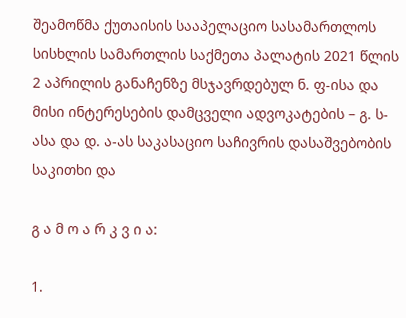შეამოწმა ქუთაისის სააპელაციო სასამართლოს სისხლის სამართლის საქმეთა პალატის 2021 წლის 2 აპრილის განაჩენზე მსჯავრდებულ ნ. ფ-ისა და მისი ინტერესების დამცველი ადვოკატების – გ. ს-ასა და დ. ა-ას საკასაციო საჩივრის დასაშვებობის საკითხი და

გ ა მ ო ა რ კ ვ ი ა:

1.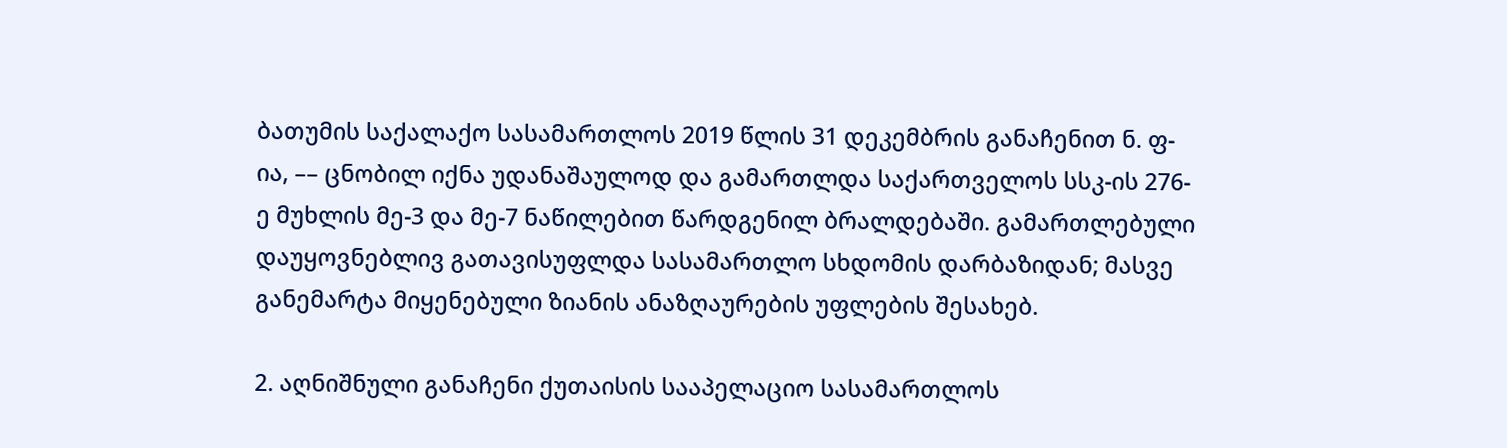ბათუმის საქალაქო სასამართლოს 2019 წლის 31 დეკემბრის განაჩენით ნ. ფ-ია, –– ცნობილ იქნა უდანაშაულოდ და გამართლდა საქართველოს სსკ-ის 276-ე მუხლის მე-3 და მე-7 ნაწილებით წარდგენილ ბრალდებაში. გამართლებული დაუყოვნებლივ გათავისუფლდა სასამართლო სხდომის დარბაზიდან; მასვე განემარტა მიყენებული ზიანის ანაზღაურების უფლების შესახებ.

2. აღნიშნული განაჩენი ქუთაისის სააპელაციო სასამართლოს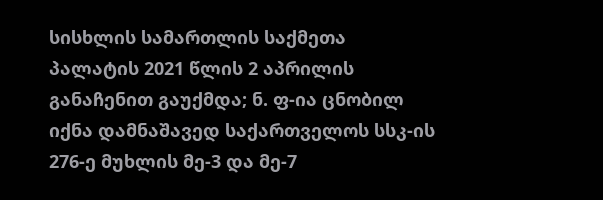სისხლის სამართლის საქმეთა პალატის 2021 წლის 2 აპრილის განაჩენით გაუქმდა; ნ. ფ-ია ცნობილ იქნა დამნაშავედ საქართველოს სსკ-ის 276-ე მუხლის მე-3 და მე-7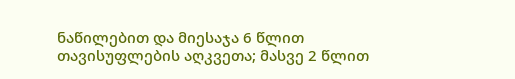ნაწილებით და მიესაჯა 6 წლით თავისუფლების აღკვეთა; მასვე 2 წლით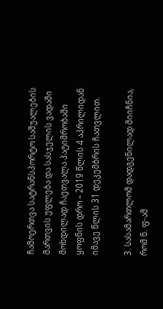ჩამოერთვა სატრანსპორტო საშუალების მართვის უფლება და სასჯელის ვადაში მოხდილად ჩაეთვალა პატიმრობაში ყოფნის დრო – 2019 წლის 4 აპრილიდან იმავე წლის 31 დეკემბრის ჩათვლით.

3. სასამართლომ დადგენილად მიიჩნია, რომ ნ. ფ-ამ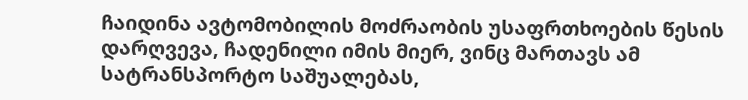ჩაიდინა ავტომობილის მოძრაობის უსაფრთხოების წესის დარღვევა, ჩადენილი იმის მიერ, ვინც მართავს ამ სატრანსპორტო საშუალებას,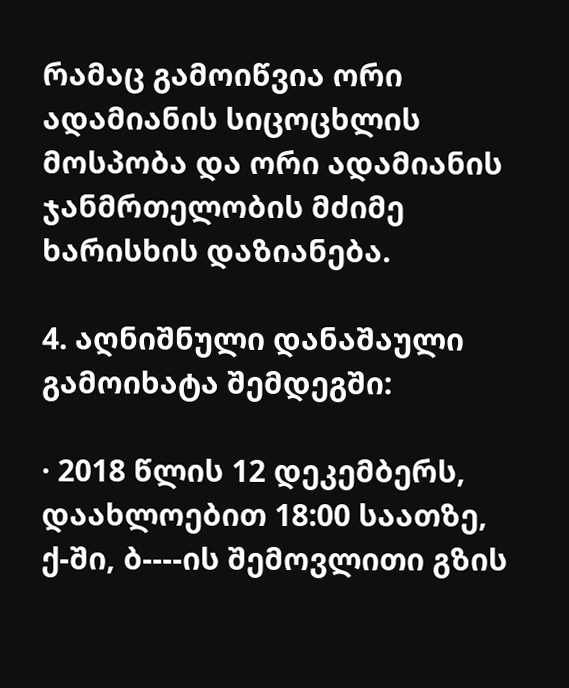რამაც გამოიწვია ორი ადამიანის სიცოცხლის მოსპობა და ორი ადამიანის ჯანმრთელობის მძიმე ხარისხის დაზიანება.

4. აღნიშნული დანაშაული გამოიხატა შემდეგში:

· 2018 წლის 12 დეკემბერს, დაახლოებით 18:00 საათზე, ქ-ში, ბ----ის შემოვლითი გზის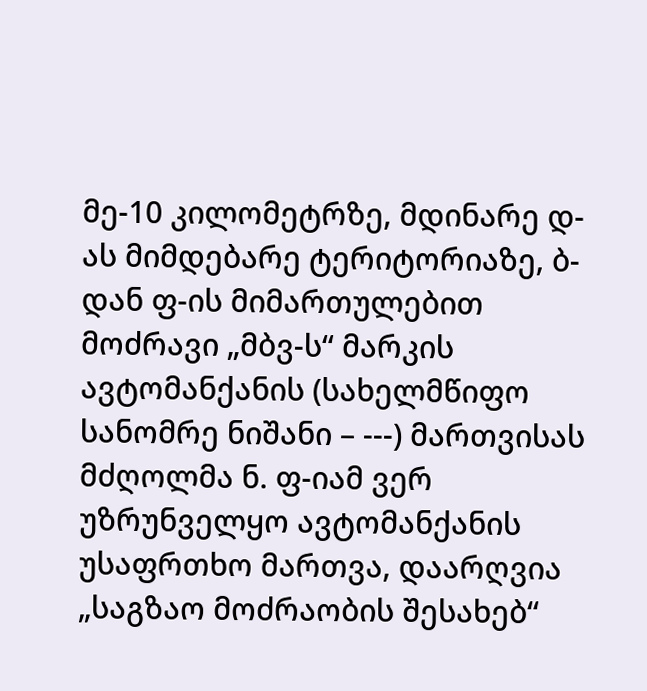მე-10 კილომეტრზე, მდინარე დ-ას მიმდებარე ტერიტორიაზე, ბ-დან ფ-ის მიმართულებით მოძრავი „მბვ-ს“ მარკის ავტომანქანის (სახელმწიფო სანომრე ნიშანი – ---) მართვისას მძღოლმა ნ. ფ-იამ ვერ უზრუნველყო ავტომანქანის უსაფრთხო მართვა, დაარღვია „საგზაო მოძრაობის შესახებ“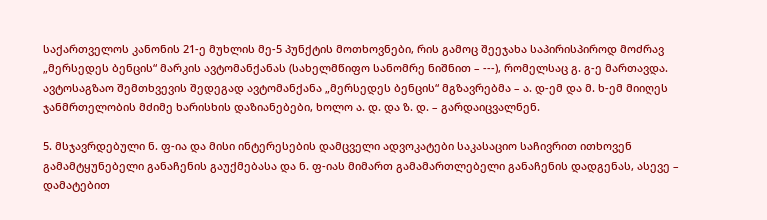საქართველოს კანონის 21-ე მუხლის მე-5 პუნქტის მოთხოვნები, რის გამოც შეეჯახა საპირისპიროდ მოძრავ „მერსედეს ბენცის“ მარკის ავტომანქანას (სახელმწიფო სანომრე ნიშნით – ---), რომელსაც გ. გ-ე მართავდა. ავტოსაგზაო შემთხვევის შედეგად ავტომანქანა „მერსედეს ბენცის“ მგზავრებმა – ა. დ-ემ და მ. ხ-ემ მიიღეს ჯანმრთელობის მძიმე ხარისხის დაზიანებები, ხოლო ა. დ. და ზ. დ. – გარდაიცვალნენ.

5. მსჯავრდებული ნ. ფ-ია და მისი ინტერესების დამცველი ადვოკატები საკასაციო საჩივრით ითხოვენ გამამტყუნებელი განაჩენის გაუქმებასა და ნ. ფ-იას მიმართ გამამართლებელი განაჩენის დადგენას, ასევე – დამატებით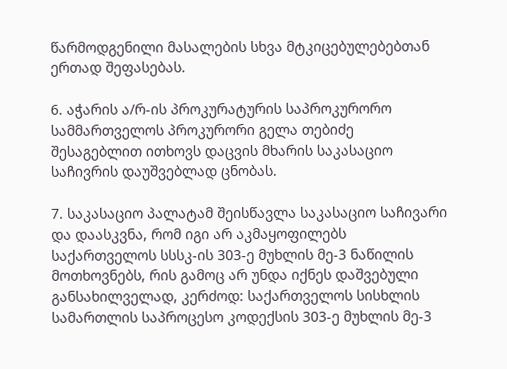წარმოდგენილი მასალების სხვა მტკიცებულებებთან ერთად შეფასებას.

6. აჭარის ა/რ-ის პროკურატურის საპროკურორო სამმართველოს პროკურორი გელა თებიძე შესაგებლით ითხოვს დაცვის მხარის საკასაციო საჩივრის დაუშვებლად ცნობას.

7. საკასაციო პალატამ შეისწავლა საკასაციო საჩივარი და დაასკვნა, რომ იგი არ აკმაყოფილებს საქართველოს სსსკ-ის 303-ე მუხლის მე-3 ნაწილის მოთხოვნებს, რის გამოც არ უნდა იქნეს დაშვებული განსახილველად, კერძოდ: საქართველოს სისხლის სამართლის საპროცესო კოდექსის 303-ე მუხლის მე-3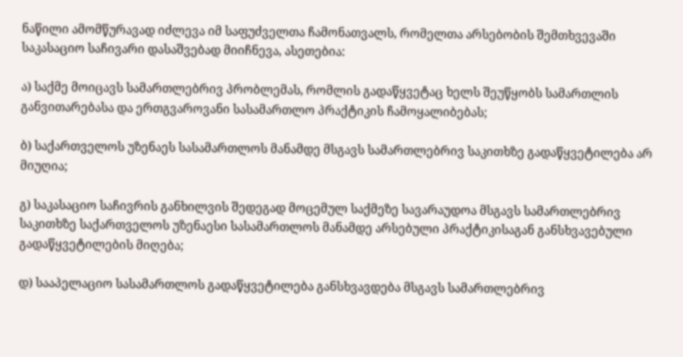ნაწილი ამომწურავად იძლევა იმ საფუძველთა ჩამონათვალს, რომელთა არსებობის შემთხვევაში საკასაციო საჩივარი დასაშვებად მიიჩნევა, ასეთებია:

ა) საქმე მოიცავს სამართლებრივ პრობლემას, რომლის გადაწყვეტაც ხელს შეუწყობს სამართლის განვითარებასა და ერთგვაროვანი სასამართლო პრაქტიკის ჩამოყალიბებას;

ბ) საქართველოს უზენაეს სასამართლოს მანამდე მსგავს სამართლებრივ საკითხზე გადაწყვეტილება არ მიუღია;

გ) საკასაციო საჩივრის განხილვის შედეგად მოცემულ საქმეზე სავარაუდოა მსგავს სამართლებრივ საკითხზე საქართველოს უზენაესი სასამართლოს მანამდე არსებული პრაქტიკისაგან განსხვავებული გადაწყვეტილების მიღება;

დ) სააპელაციო სასამართლოს გადაწყვეტილება განსხვავდება მსგავს სამართლებრივ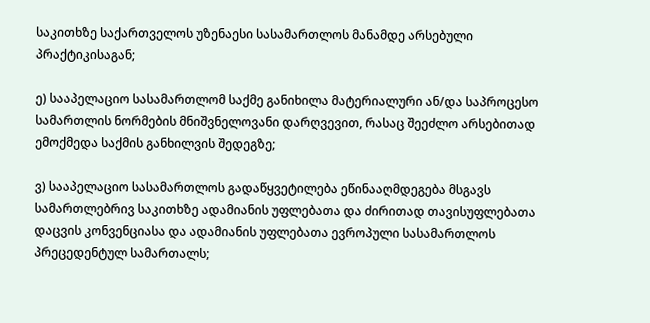საკითხზე საქართველოს უზენაესი სასამართლოს მანამდე არსებული პრაქტიკისაგან;

ე) სააპელაციო სასამართლომ საქმე განიხილა მატერიალური ან/და საპროცესო სამართლის ნორმების მნიშვნელოვანი დარღვევით, რასაც შეეძლო არსებითად ემოქმედა საქმის განხილვის შედეგზე;

ვ) სააპელაციო სასამართლოს გადაწყვეტილება ეწინააღმდეგება მსგავს სამართლებრივ საკითხზე ადამიანის უფლებათა და ძირითად თავისუფლებათა დაცვის კონვენციასა და ადამიანის უფლებათა ევროპული სასამართლოს პრეცედენტულ სამართალს;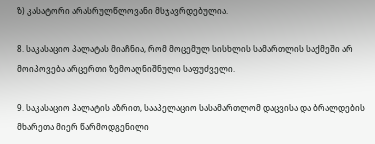ზ) კასატორი არასრულწლოვანი მსჯავრდებულია.

8. საკასაციო პალატას მიაჩნია, რომ მოცემულ სისხლის სამართლის საქმეში არ მოიპოვება არცერთი ზემოაღნიშნული საფუძველი.

9. საკასაციო პალატის აზრით, სააპელაციო სასამართლომ დაცვისა და ბრალდების მხარეთა მიერ წარმოდგენილი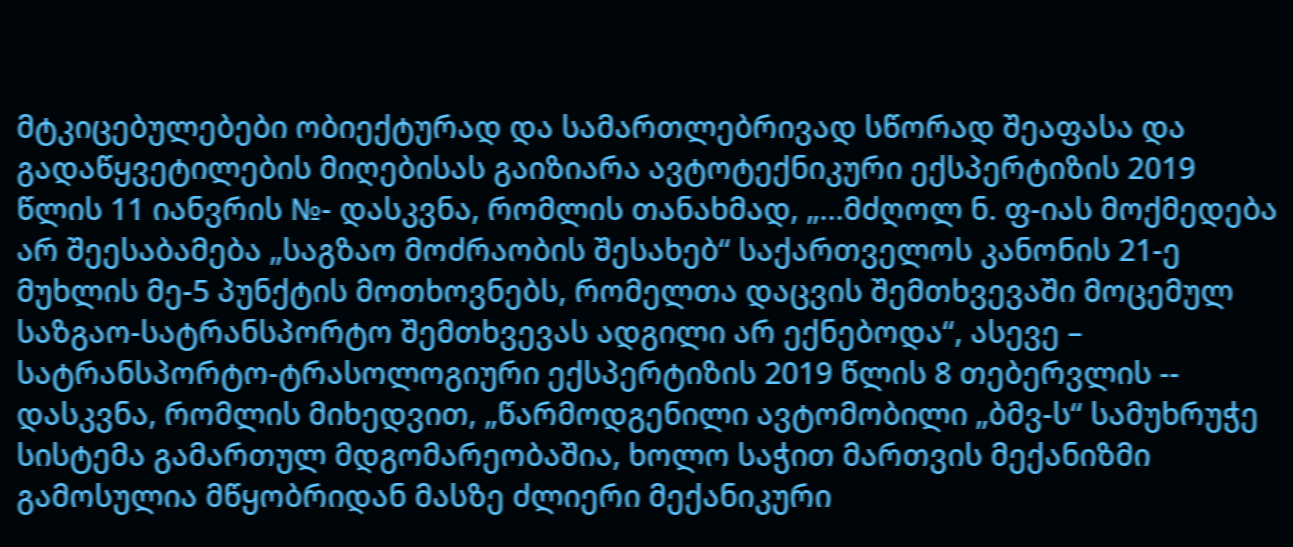მტკიცებულებები ობიექტურად და სამართლებრივად სწორად შეაფასა და გადაწყვეტილების მიღებისას გაიზიარა ავტოტექნიკური ექსპერტიზის 2019 წლის 11 იანვრის №- დასკვნა, რომლის თანახმად, „...მძღოლ ნ. ფ-იას მოქმედება არ შეესაბამება „საგზაო მოძრაობის შესახებ“ საქართველოს კანონის 21-ე მუხლის მე-5 პუნქტის მოთხოვნებს, რომელთა დაცვის შემთხვევაში მოცემულ საზგაო-სატრანსპორტო შემთხვევას ადგილი არ ექნებოდა“, ასევე – სატრანსპორტო-ტრასოლოგიური ექსპერტიზის 2019 წლის 8 თებერვლის -- დასკვნა, რომლის მიხედვით, „წარმოდგენილი ავტომობილი „ბმვ-ს“ სამუხრუჭე სისტემა გამართულ მდგომარეობაშია, ხოლო საჭით მართვის მექანიზმი გამოსულია მწყობრიდან მასზე ძლიერი მექანიკური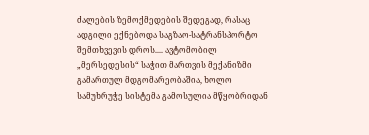ძალების ზემოქმედების შედეგად, რასაც ადგილი ექნებოდა საგზაო-სატრანსპორტო შემთხვევის დროს.... ავტომობილ „მერსედესის“ საჭით მართვის მექანიზმი გამართულ მდგომარეობაშია, ხოლო სამუხრუჭე სისტემა გამოსულია მწყობრიდან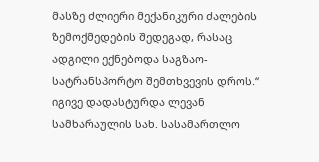მასზე ძლიერი მექანიკური ძალების ზემოქმედების შედეგად, რასაც ადგილი ექნებოდა საგზაო-სატრანსპორტო შემთხვევის დროს.“ იგივე დადასტურდა ლევან სამხარაულის სახ. სასამართლო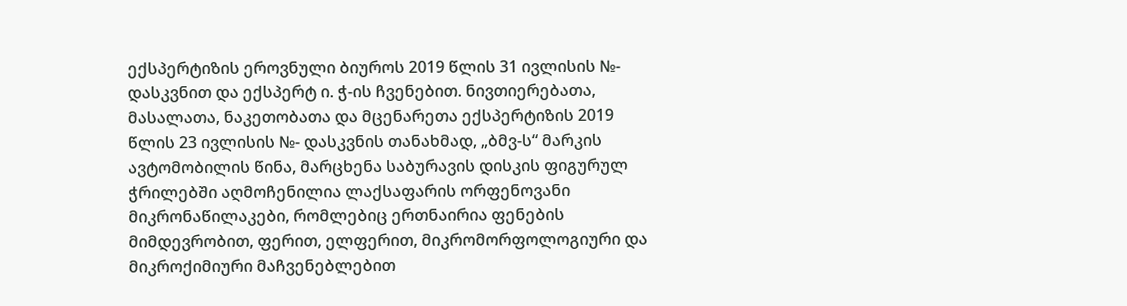ექსპერტიზის ეროვნული ბიუროს 2019 წლის 31 ივლისის №- დასკვნით და ექსპერტ ი. ჭ-ის ჩვენებით. ნივთიერებათა, მასალათა, ნაკეთობათა და მცენარეთა ექსპერტიზის 2019 წლის 23 ივლისის №- დასკვნის თანახმად, „ბმვ-ს“ მარკის ავტომობილის წინა, მარცხენა საბურავის დისკის ფიგურულ ჭრილებში აღმოჩენილია ლაქსაფარის ორფენოვანი მიკრონაწილაკები, რომლებიც ერთნაირია ფენების მიმდევრობით, ფერით, ელფერით, მიკრომორფოლოგიური და მიკროქიმიური მაჩვენებლებით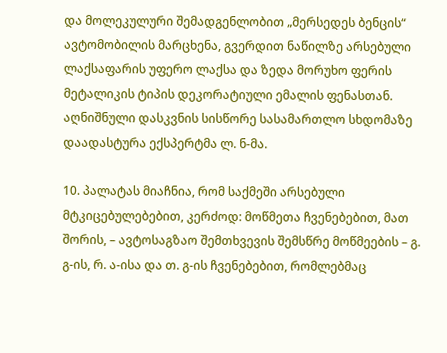და მოლეკულური შემადგენლობით „მერსედეს ბენცის“ ავტომობილის მარცხენა, გვერდით ნაწილზე არსებული ლაქსაფარის უფერო ლაქსა და ზედა მორუხო ფერის მეტალიკის ტიპის დეკორატიული ემალის ფენასთან. აღნიშნული დასკვნის სისწორე სასამართლო სხდომაზე დაადასტურა ექსპერტმა ლ. ნ-მა.

10. პალატას მიაჩნია, რომ საქმეში არსებული მტკიცებულებებით, კერძოდ: მოწმეთა ჩვენებებით, მათ შორის, – ავტოსაგზაო შემთხვევის შემსწრე მოწმეების – გ. გ-ის, რ. ა-ისა და თ. გ-ის ჩვენებებით, რომლებმაც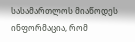სასამართლოს მიაწოდეს ინფორმაცია, რომ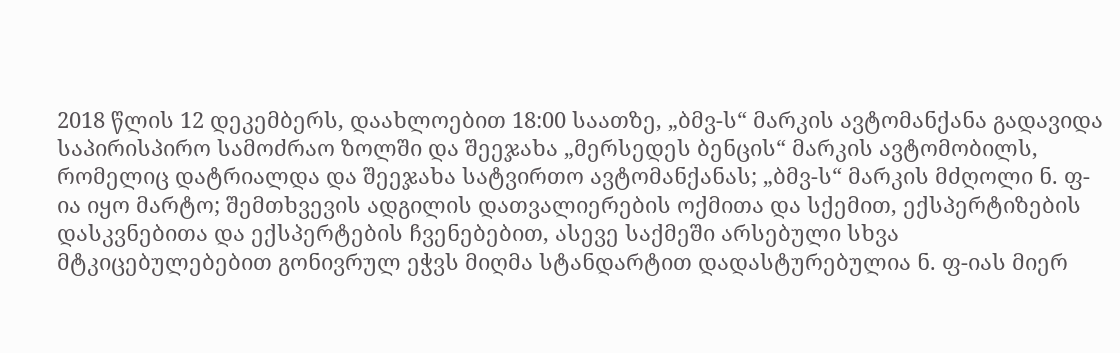2018 წლის 12 დეკემბერს, დაახლოებით 18:00 საათზე, „ბმვ-ს“ მარკის ავტომანქანა გადავიდა საპირისპირო სამოძრაო ზოლში და შეეჯახა „მერსედეს ბენცის“ მარკის ავტომობილს, რომელიც დატრიალდა და შეეჯახა სატვირთო ავტომანქანას; „ბმვ-ს“ მარკის მძღოლი ნ. ფ-ია იყო მარტო; შემთხვევის ადგილის დათვალიერების ოქმითა და სქემით, ექსპერტიზების დასკვნებითა და ექსპერტების ჩვენებებით, ასევე საქმეში არსებული სხვა მტკიცებულებებით გონივრულ ეჭვს მიღმა სტანდარტით დადასტურებულია ნ. ფ-იას მიერ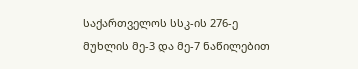საქართველოს სსკ-ის 276-ე მუხლის მე-3 და მე-7 ნაწილებით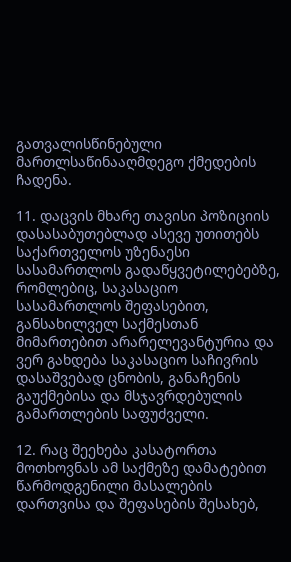გათვალისწინებული მართლსაწინააღმდეგო ქმედების ჩადენა.

11. დაცვის მხარე თავისი პოზიციის დასასაბუთებლად ასევე უთითებს საქართველოს უზენაესი სასამართლოს გადაწყვეტილებებზე, რომლებიც, საკასაციო სასამართლოს შეფასებით, განსახილველ საქმესთან მიმართებით არარელევანტურია და ვერ გახდება საკასაციო საჩივრის დასაშვებად ცნობის, განაჩენის გაუქმებისა და მსჯავრდებულის გამართლების საფუძველი.

12. რაც შეეხება კასატორთა მოთხოვნას ამ საქმეზე დამატებით წარმოდგენილი მასალების დართვისა და შეფასების შესახებ,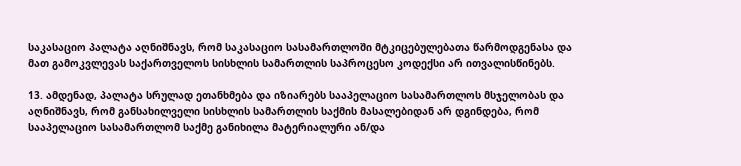საკასაციო პალატა აღნიშნავს, რომ საკასაციო სასამართლოში მტკიცებულებათა წარმოდგენასა და მათ გამოკვლევას საქართველოს სისხლის სამართლის საპროცესო კოდექსი არ ითვალისწინებს.

13. ამდენად, პალატა სრულად ეთანხმება და იზიარებს სააპელაციო სასამართლოს მსჯელობას და აღნიშნავს, რომ განსახილველი სისხლის სამართლის საქმის მასალებიდან არ დგინდება, რომ სააპელაციო სასამართლომ საქმე განიხილა მატერიალური ან/და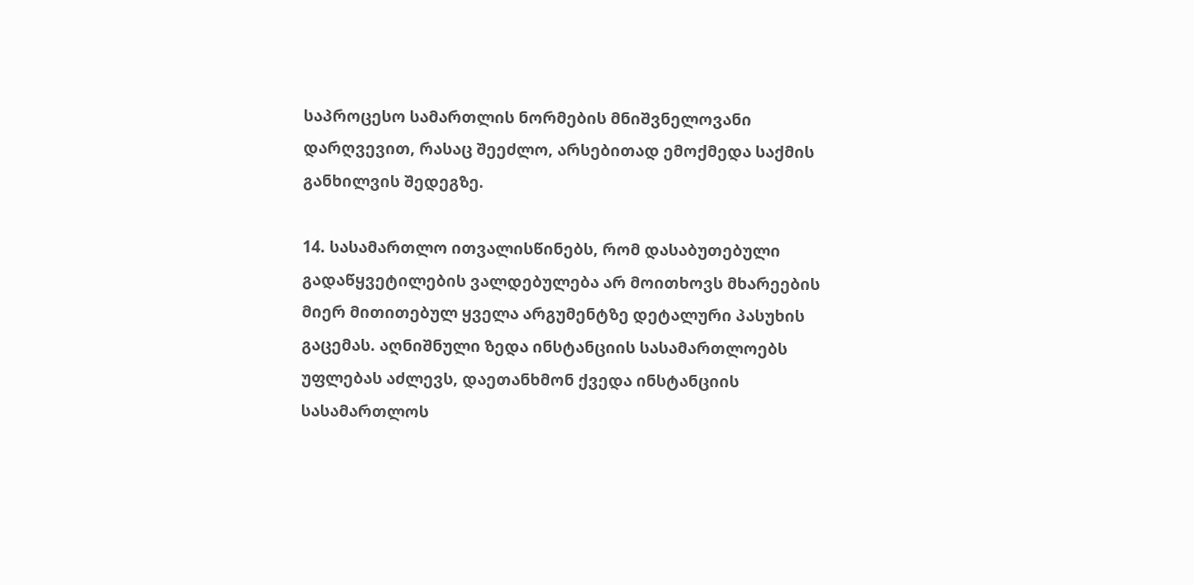საპროცესო სამართლის ნორმების მნიშვნელოვანი დარღვევით, რასაც შეეძლო, არსებითად ემოქმედა საქმის განხილვის შედეგზე.

14. სასამართლო ითვალისწინებს, რომ დასაბუთებული გადაწყვეტილების ვალდებულება არ მოითხოვს მხარეების მიერ მითითებულ ყველა არგუმენტზე დეტალური პასუხის გაცემას. აღნიშნული ზედა ინსტანციის სასამართლოებს უფლებას აძლევს, დაეთანხმონ ქვედა ინსტანციის სასამართლოს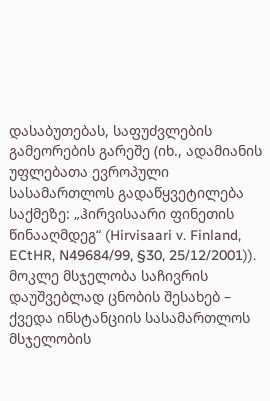დასაბუთებას, საფუძვლების გამეორების გარეშე (იხ., ადამიანის უფლებათა ევროპული სასამართლოს გადაწყვეტილება საქმეზე: „ჰირვისაარი ფინეთის წინააღმდეგ“ (Hirvisaari v. Finland, ECtHR, N49684/99, §30, 25/12/2001)). მოკლე მსჯელობა საჩივრის დაუშვებლად ცნობის შესახებ – ქვედა ინსტანციის სასამართლოს მსჯელობის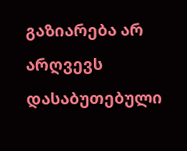გაზიარება არ არღვევს დასაბუთებული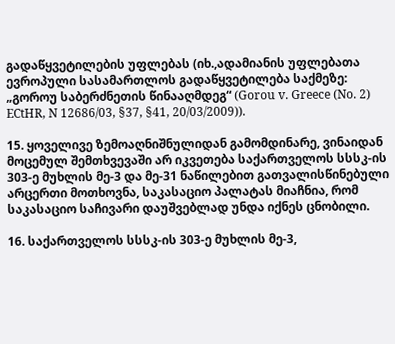გადაწყვეტილების უფლებას (იხ.,ადამიანის უფლებათა ევროპული სასამართლოს გადაწყვეტილება საქმეზე: „გოროუ საბერძნეთის წინააღმდეგ“ (Gorou v. Greece (No. 2) ECtHR, N 12686/03, §37, §41, 20/03/2009)).

15. ყოველივე ზემოაღნიშნულიდან გამომდინარე, ვინაიდან მოცემულ შემთხვევაში არ იკვეთება საქართველოს სსსკ-ის 303-ე მუხლის მე-3 და მე-31 ნაწილებით გათვალისწინებული არცერთი მოთხოვნა, საკასაციო პალატას მიაჩნია, რომ საკასაციო საჩივარი დაუშვებლად უნდა იქნეს ცნობილი.

16. საქართველოს სსსკ-ის 303-ე მუხლის მე-3,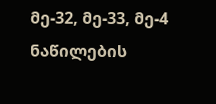მე-32, მე-33, მე-4 ნაწილების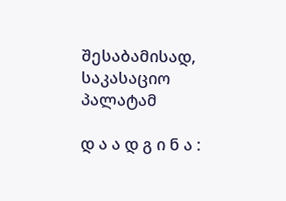შესაბამისად, საკასაციო პალატამ

დ ა ა დ გ ი ნ ა :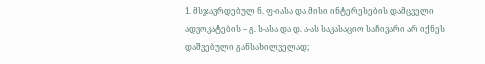1. მსჯავრდებულ ნ. ფ-იასა და მისი ინტერესების დამცველი ადვოკატების – გ. ს-ასა და დ. ა-ას საკასაციო საჩივარი არ იქნეს დაშვებული განსახილველად;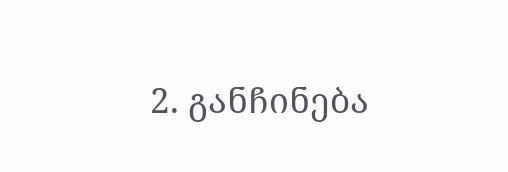2. განჩინება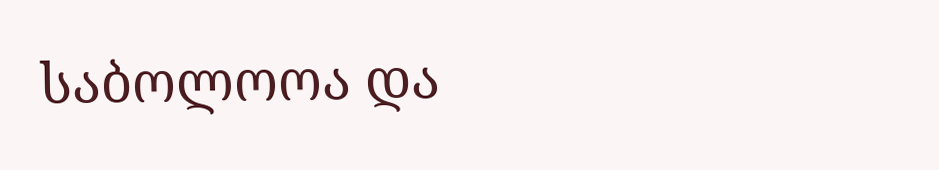საბოლოოა და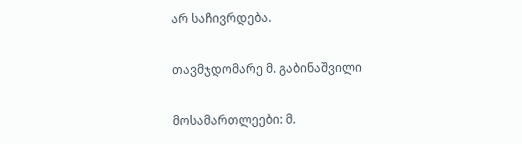არ საჩივრდება.

თავმჯდომარე მ. გაბინაშვილი

მოსამართლეები: მ.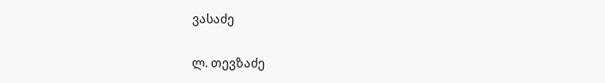ვასაძე

ლ. თევზაძე